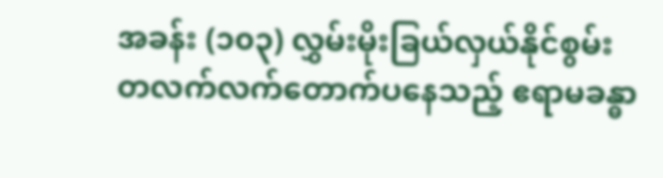အခန်း (၁၀၃) လွှမ်းမိုးခြယ်လှယ်နိုင်စွမ်း
တလက်လက်တောက်ပနေသည့် ဧရာမခန္ဓာ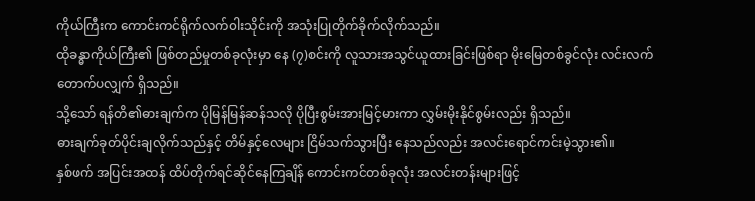ကိုယ်ကြီးက ကောင်းကင်ရိုက်လက်၀ါးသိုင်းကို အသုံးပြုတိုက်ခိုက်လိုက်သည်။
ထိုခန္ဓာကိုယ်ကြီး၏ ဖြစ်တည်မှုတစ်ခုလုံးမှာ နေ (၇)စင်းကို လူသားအသွင်ယူထားခြင်းဖြစ်ရာ မိုးမြေတစ်ခွင်လုံး လင်းလက်တောက်ပလျှက် ရှိသည်။
သို့သော် ရန်တိ၏ဓားချက်က ပိုမြန်မြန်ဆန်သလို ပိုပြီးစွမ်းအားမြင့်မားကာ လွှမ်းမိုးနိုင်စွမ်းလည်း ရှိသည်။
ဓားချက်ခုတ်ပိုင်းချလိုက်သည်နှင့် တိမ်နှင့်လေများ ငြိမ်သက်သွားပြီး နေသည်လည်း အလင်းရောင်ကင်းမဲ့သွား၏။
နှစ်ဖက် အပြင်းအထန် ထိပ်တိုက်ရင်ဆိုင်နေကြချိန် ကောင်းကင်တစ်ခုလုံး အလင်းတန်းများဖြင့်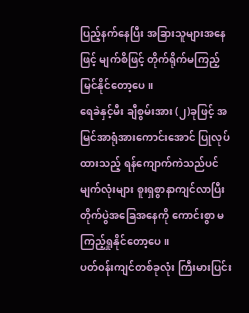ပြည့်နက်နေပြီး အခြားသူများအနေဖြင့် မျက်စိဖြင့် တိုက်ရိုက်မကြည့်မြင်နိုင်တော့ပေ။
ရေခဲနှင့်မီး ချီစွမ်းအား (၂)ခုဖြင့် အမြင်အာရုံအားကောင်းအောင် ပြုလုပ်ထားသည့် ရန်ကျောက်ကဲသည်ပင် မျက်လုံးများ စူးရှစွာနာကျင်လာပြီး တိုက်ပွဲအခြေအနေကို ကောင်းစွာ မကြည့်ရှုနိုင်တော့ပေ။
ပတ်၀န်းကျင်တစ်ခုလုံး ကြီးမားပြင်း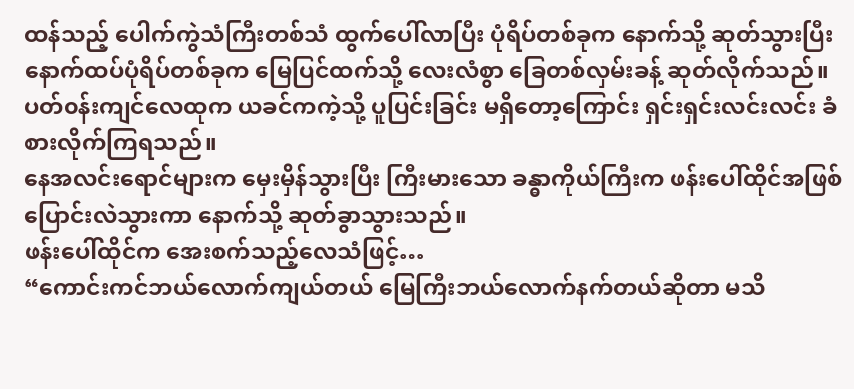ထန်သည့် ပေါက်ကွဲသံကြီးတစ်သံ ထွက်ပေါ်လာပြီး ပုံရိပ်တစ်ခုက နောက်သို့ ဆုတ်သွားပြီး နောက်ထပ်ပုံရိပ်တစ်ခုက မြေပြင်ထက်သို့ လေးလံစွာ ခြေတစ်လှမ်းခန့် ဆုတ်လိုက်သည်။
ပတ်၀န်းကျင်လေထုက ယခင်ကကဲ့သို့ ပူပြင်းခြင်း မရှိတော့ကြောင်း ရှင်းရှင်းလင်းလင်း ခံစားလိုက်ကြရသည်။
နေအလင်းရောင်များက မှေးမှိန်သွားပြီး ကြီးမားသော ခန္ဓာကိုယ်ကြီးက ဖန်းပေါ်ထိုင်အဖြစ် ပြောင်းလဲသွားကာ နောက်သို့ ဆုတ်ခွာသွားသည်။
ဖန်းပေါ်ထိုင်က အေးစက်သည့်လေသံဖြင့်…
“ကောင်းကင်ဘယ်လောက်ကျယ်တယ် မြေကြီးဘယ်လောက်နက်တယ်ဆိုတာ မသိ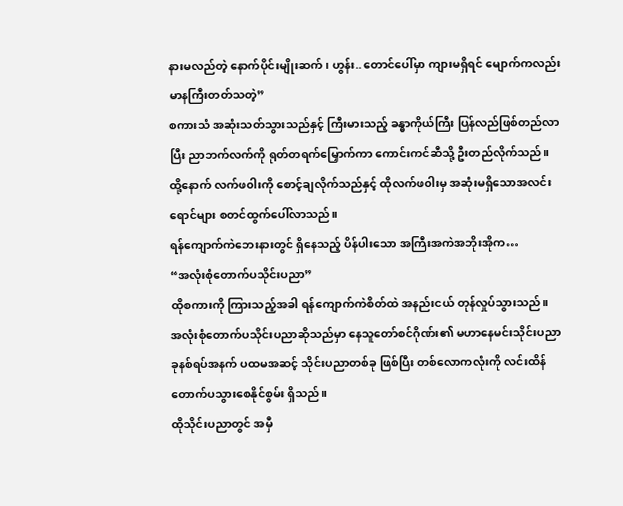နားမလည်တဲ့ နောက်ပိုင်းမျိုးဆက် ၊ ဟွန်း.. တောင်ပေါ်မှာ ကျားမရှိရင် မျောက်ကလည်း မာနကြီးတတ်သတဲ့”
စကားသံ အဆုံးသတ်သွားသည်နှင့် ကြီးမားသည့် ခန္ဓာကိုယ်ကြီး ပြန်လည်ဖြစ်တည်လာပြီး ညာဘက်လက်ကို ရုတ်တရက်မြှောက်ကာ ကောင်းကင်ဆီသို့ ဦးတည်လိုက်သည်။
ထို့နောက် လက်ဖ၀ါးကို စောင့်ချလိုက်သည်နှင့် ထိုလက်ဖ၀ါးမှ အဆုံးမရှိသောအလင်းရောင်များ စတင်ထွက်ပေါ်လာသည်။
ရန်ကျောက်ကဲဘေးနားတွင် ရှိနေသည့် ပိန်ပါးသော အကြီးအကဲအဘိုးအိုက…
“အလုံးစုံတောက်ပသိုင်းပညာ”
ထိုစကားကို ကြားသည့်အခါ ရန်ကျောက်ကဲစိတ်ထဲ အနည်းငယ် တုန်လှုပ်သွားသည်။
အလုံးစုံတောက်ပသိုင်းပညာဆိုသည်မှာ နေသူတော်စင်ဂိုဏ်း၏ မဟာနေမင်းသိုင်းပညာခုနစ်ရပ်အနက် ပထမအဆင့် သိုင်းပညာတစ်ခု ဖြစ်ပြီး တစ်လောကလုံးကို လင်းထိန်တောက်ပသွားစေနိုင်စွမ်း ရှိသည်။
ထိုသိုင်းပညာတွင် အမှီ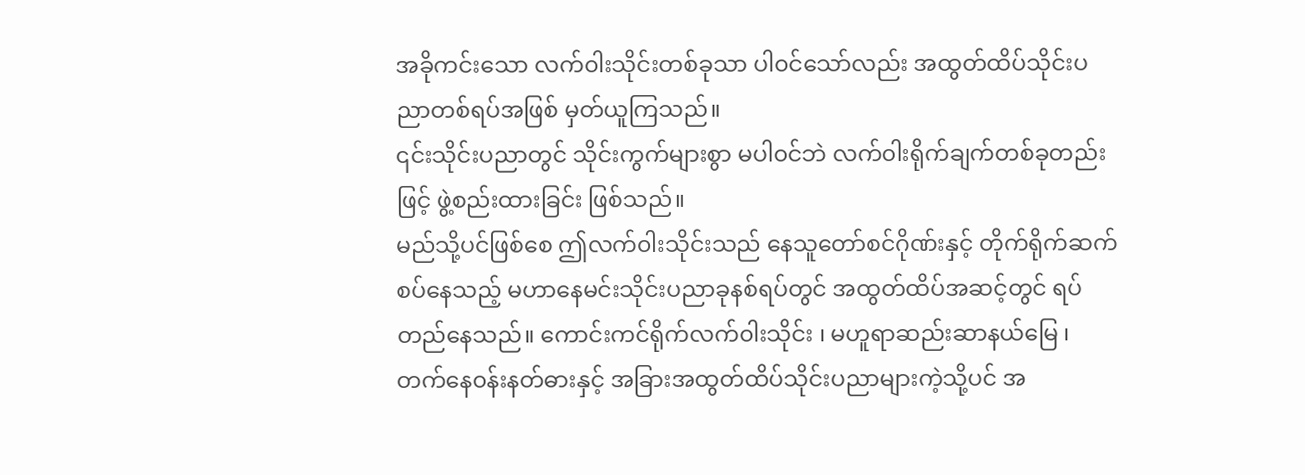အခိုကင်းသော လက်၀ါးသိုင်းတစ်ခုသာ ပါ၀င်သော်လည်း အထွတ်ထိပ်သိုင်းပညာတစ်ရပ်အဖြစ် မှတ်ယူကြသည်။
၎င်းသိုင်းပညာတွင် သိုင်းကွက်များစွာ မပါ၀င်ဘဲ လက်၀ါးရိုက်ချက်တစ်ခုတည်းဖြင့် ဖွဲ့စည်းထားခြင်း ဖြစ်သည်။
မည်သို့ပင်ဖြစ်စေ ဤလက်၀ါးသိုင်းသည် နေသူတော်စင်ဂိုဏ်းနှင့် တိုက်ရိုက်ဆက်စပ်နေသည့် မဟာနေမင်းသိုင်းပညာခုနစ်ရပ်တွင် အထွတ်ထိပ်အဆင့်တွင် ရပ်တည်နေသည်။ ကောင်းကင်ရိုက်လက်၀ါးသိုင်း ၊ မဟူရာဆည်းဆာနယ်မြေ ၊ တက်နေ၀န်းနတ်ဓားနှင့် အခြားအထွတ်ထိပ်သိုင်းပညာများကဲ့သို့ပင် အ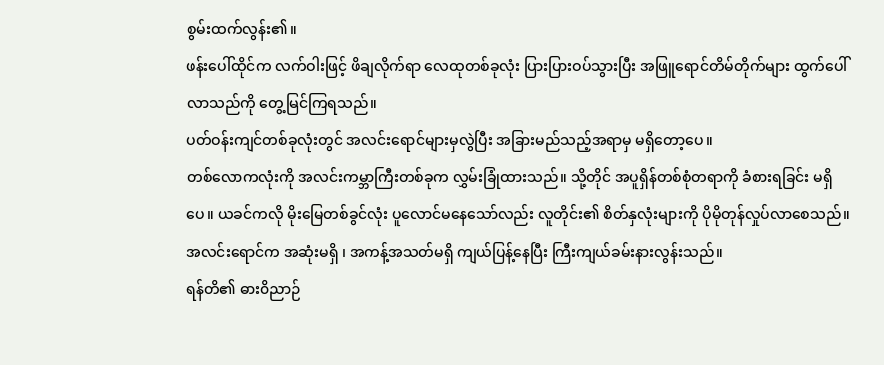စွမ်းထက်လွန်း၏။
ဖန်းပေါ်ထိုင်က လက်ဝါးဖြင့် ဖိချလိုက်ရာ လေထုတစ်ခုလုံး ပြားပြားဝပ်သွားပြီး အဖြူရောင်တိမ်တိုက်များ ထွက်ပေါ်လာသည်ကို တွေ့မြင်ကြရသည်။
ပတ်ဝန်းကျင်တစ်ခုလုံးတွင် အလင်းရောင်များမှလွဲပြီး အခြားမည်သည့်အရာမှ မရှိတော့ပေ။
တစ်လောကလုံးကို အလင်းကမ္ဘာကြီးတစ်ခုက လွှမ်းခြုံထားသည်။ သို့တိုင် အပူရှိန်တစ်စုံတရာကို ခံစားရခြင်း မရှိပေ။ ယခင်ကလို မိုးမြေတစ်ခွင်လုံး ပူလောင်မနေသော်လည်း လူတိုင်း၏ စိတ်နှလုံးများကို ပိုမိုတုန်လှုပ်လာစေသည်။
အလင်းရောင်က အဆုံးမရှိ ၊ အကန့်အသတ်မရှိ ကျယ်ပြန့်နေပြီး ကြီးကျယ်ခမ်းနားလွန်းသည်။
ရန်တိ၏ ဓား၀ိညာဉ်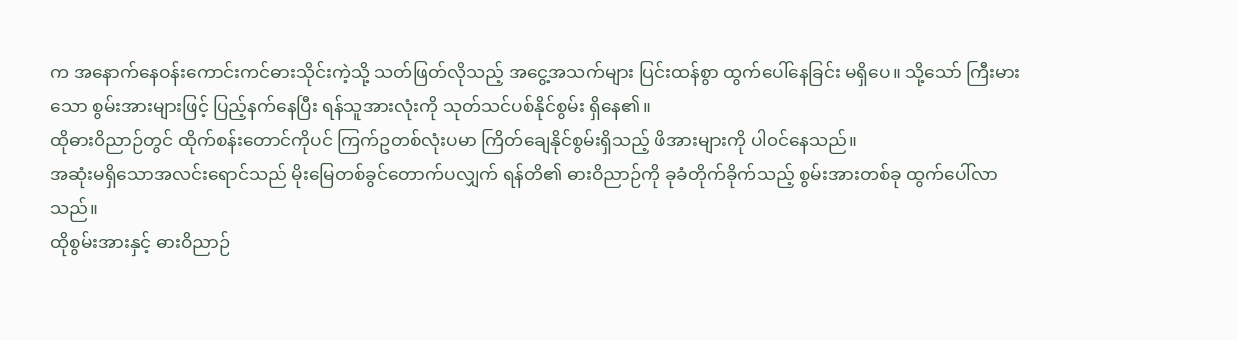က အနောက်နေဝန်းကောင်းကင်ဓားသိုင်းကဲ့သို့ သတ်ဖြတ်လိုသည့် အငွေ့အသက်များ ပြင်းထန်စွာ ထွက်ပေါ်နေခြင်း မရှိပေ။ သို့သော် ကြီးမားသော စွမ်းအားများဖြင့် ပြည့်နက်နေပြီး ရန်သူအားလုံးကို သုတ်သင်ပစ်နိုင်စွမ်း ရှိနေ၏။
ထိုဓား၀ိညာဉ်တွင် ထိုက်စန်းတောင်ကိုပင် ကြက်ဥတစ်လုံးပမာ ကြိတ်ချေနိုင်စွမ်းရှိသည့် ဖိအားများကို ပါ၀င်နေသည်။
အဆုံးမရှိသောအလင်းရောင်သည် မိုးမြေတစ်ခွင်တောက်ပလျှက် ရန်တိ၏ ဓားဝိညာဉ်ကို ခုခံတိုက်ခိုက်သည့် စွမ်းအားတစ်ခု ထွက်ပေါ်လာသည်။
ထိုစွမ်းအားနှင့် ဓားဝိညာဉ်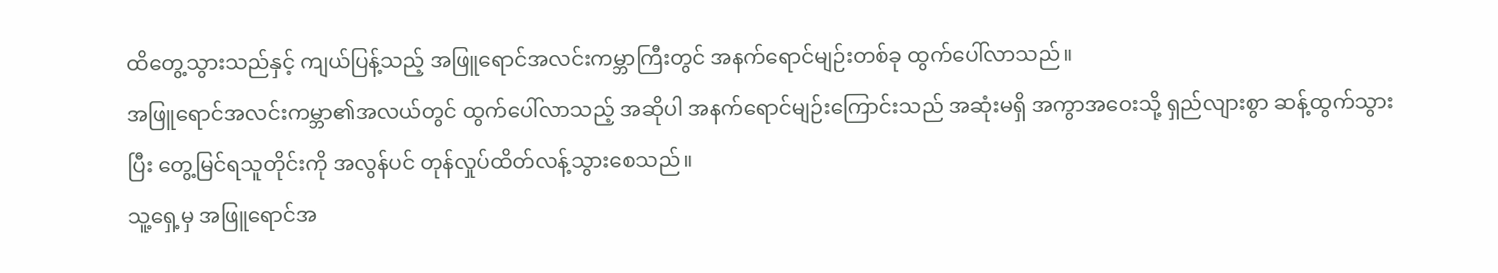ထိတွေ့သွားသည်နှင့် ကျယ်ပြန့်သည့် အဖြူရောင်အလင်းကမ္ဘာကြီးတွင် အနက်ရောင်မျဉ်းတစ်ခု ထွက်ပေါ်လာသည်။
အဖြူရောင်အလင်းကမ္ဘာ၏အလယ်တွင် ထွက်ပေါ်လာသည့် အဆိုပါ အနက်ရောင်မျဉ်းကြောင်းသည် အဆုံးမရှိ အကွာအဝေးသို့ ရှည်လျားစွာ ဆန့်ထွက်သွားပြီး တွေ့မြင်ရသူတိုင်းကို အလွန်ပင် တုန်လှုပ်ထိတ်လန့်သွားစေသည်။
သူ့ရှေ့မှ အဖြူရောင်အ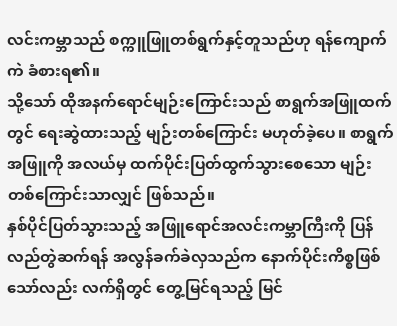လင်းကမ္ဘာသည် စက္ကူဖြူတစ်ရွက်နှင့်တူသည်ဟု ရန်ကျောက်ကဲ ခံစားရ၏။
သို့သော် ထိုအနက်ရောင်မျဉ်းကြောင်းသည် စာရွက်အဖြူထက်တွင် ရေးဆွဲထားသည့် မျဉ်းတစ်ကြောင်း မဟုတ်ခဲ့ပေ။ စာရွက်အဖြူကို အလယ်မှ ထက်ပိုင်းပြတ်ထွက်သွားစေသော မျဉ်းတစ်ကြောင်းသာလျှင် ဖြစ်သည်။
နှစ်ပိုင်ပြတ်သွားသည့် အဖြူရောင်အလင်းကမ္ဘာကြီးကို ပြန်လည်တွဲဆက်ရန် အလွန်ခက်ခဲလှသည်က နောက်ပိုင်းကိစ္စဖြစ်သော်လည်း လက်ရှိတွင် တွေ့မြင်ရသည့် မြင်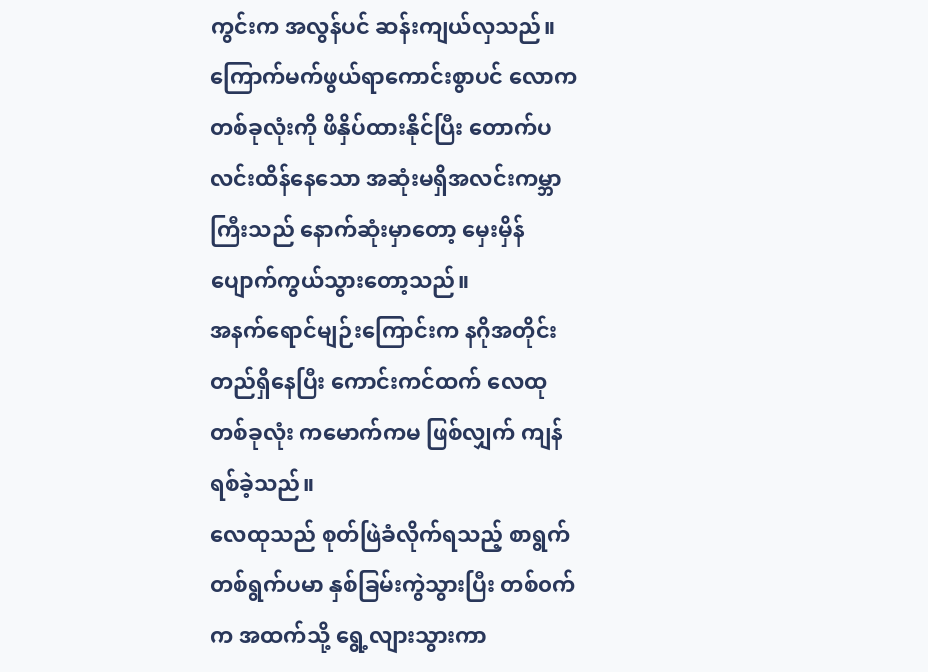ကွင်းက အလွန်ပင် ဆန်းကျယ်လှသည်။
ကြောက်မက်ဖွယ်ရာကောင်းစွာပင် လောကတစ်ခုလုံးကို ဖိနှိပ်ထားနိုင်ပြီး တောက်ပလင်းထိန်နေသော အဆုံးမရှိအလင်းကမ္ဘာကြီးသည် နောက်ဆုံးမှာတော့ မှေးမှိန်ပျောက်ကွယ်သွားတော့သည်။
အနက်ရောင်မျဉ်းကြောင်းက နဂိုအတိုင်းတည်ရှိနေပြီး ကောင်းကင်ထက် လေထုတစ်ခုလုံး ကမောက်ကမ ဖြစ်လျှက် ကျန်ရစ်ခဲ့သည်။
လေထုသည် စုတ်ဖြဲခံလိုက်ရသည့် စာရွက်တစ်ရွက်ပမာ နှစ်ခြမ်းကွဲသွားပြီး တစ်၀က်က အထက်သို့ ရွေ့လျားသွားကာ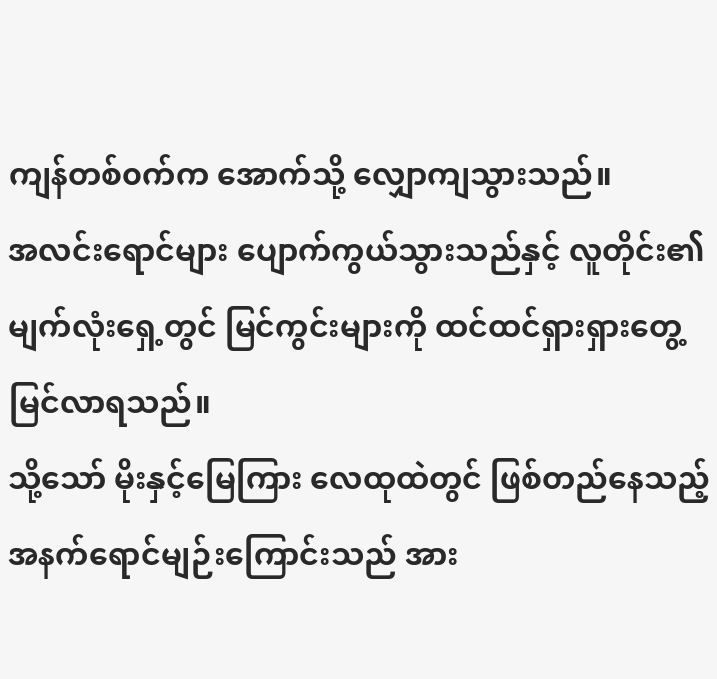ကျန်တစ်၀က်က အောက်သို့ လျှောကျသွားသည်။
အလင်းရောင်များ ပျောက်ကွယ်သွားသည်နှင့် လူတိုင်း၏ မျက်လုံးရှေ့တွင် မြင်ကွင်းများကို ထင်ထင်ရှားရှားတွေ့မြင်လာရသည်။
သို့သော် မိုးနှင့်မြေကြား လေထုထဲတွင် ဖြစ်တည်နေသည့် အနက်ရောင်မျဉ်းကြောင်းသည် အား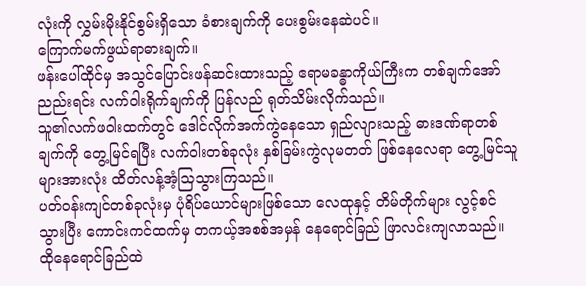လုံးကို လွှမ်းမိုးနိုင်စွမ်းရှိသော ခံစားချက်ကို ပေးစွမ်းနေဆဲပင်။
ကြောက်မက်ဖွယ်ရာဓားချက်။
ဖန်းပေါ်ထိုင်မှ အသွင်ပြောင်းဖန်ဆင်းထားသည့် ဧရာမခန္ဓာကိုယ်ကြီးက တစ်ချက်အော်ညည်းရင်း လက်ဝါးရိုက်ချက်ကို ပြန်လည် ရုတ်သိမ်းလိုက်သည်။
သူ၏လက်ဖဝါးထက်တွင် ဒေါင်လိုက်အက်ကွဲနေသော ရှည်လျားသည့် ဓားဒဏ်ရာတစ်ချက်ကို တွေ့မြင်ရပြီး လက်ဝါးတစ်ခုလုံး နှစ်ခြမ်းကွဲလုမတတ် ဖြစ်နေလေရာ တွေ့မြင်သူများအားလုံး ထိတ်လန့်အံ့သြသွားကြသည်။
ပတ်၀န်းကျင်တစ်ခုလုံးမှ ပုံရိပ်ယောင်များဖြစ်သော လေထုနှင့် တိမ်တိုက်များ လွင့်စင်သွားပြီး ကောင်းကင်ထက်မှ တကယ့်အစစ်အမှန် နေရောင်ခြည် ဖြာလင်းကျလာသည်။
ထိုနေရောင်ခြည်ထဲ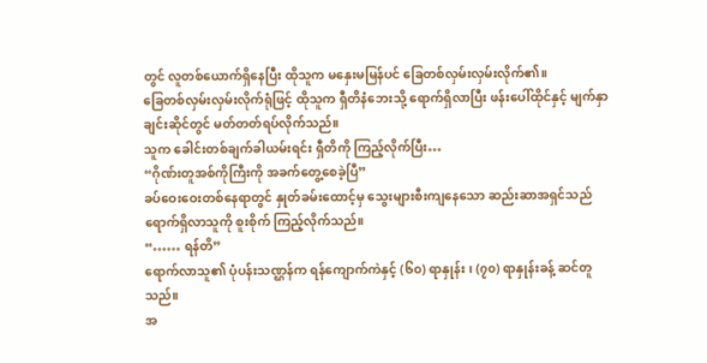တွင် လူတစ်ယောက်ရှိနေပြီး ထိုသူက မနှေးမမြန်ပင် ခြေတစ်လှမ်းလှမ်းလိုက်၏။
ခြေတစ်လှမ်းလှမ်းလိုက်ရုံဖြင့် ထိုသူက ရှီတိနံဘေးသို့ ရောက်ရှိလာပြီး ဖန်းပေါ်ထိုင်နှင့် မျက်နှာချင်းဆိုင်တွင် မတ်တတ်ရပ်လိုက်သည်။
သူက ခေါင်းတစ်ချက်ခါယမ်းရင်း ရှီတိကို ကြည့်လိုက်ပြီး…
“ဂိုဏ်းတူအစ်ကိုကြီးကို အခက်တွေ့စေခဲ့ပြီ”
ခပ်ဝေးဝေးတစ်နေရာတွင် နှုတ်ခမ်းထောင့်မှ သွေးများစီးကျနေသော ဆည်းဆာအရှင်သည် ရောက်ရှိလာသူကို စူးစိုက် ကြည့်လိုက်သည်။
“…… ရန်တိ”
ရောက်လာသူ၏ ပုံပန်းသဏ္ဌန်က ရန်ကျောက်ကဲနှင့် (၆၀) ရာနှုန်း ၊ (၇၀) ရာနှုန်းခန့် ဆင်တူသည်။
အ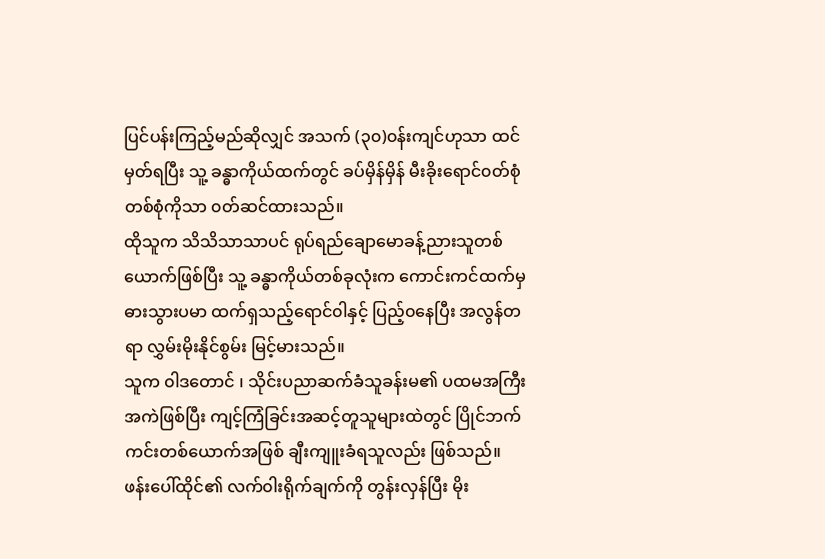ပြင်ပန်းကြည့်မည်ဆိုလျှင် အသက် (၃၀)၀န်းကျင်ဟုသာ ထင်မှတ်ရပြီး သူ့ ခန္ဓာကိုယ်ထက်တွင် ခပ်မှိန်မှိန် မီးခိုးရောင်၀တ်စုံတစ်စုံကိုသာ ၀တ်ဆင်ထားသည်။
ထိုသူက သိသိသာသာပင် ရုပ်ရည်ချောမောခန့်ညားသူတစ်ယောက်ဖြစ်ပြီး သူ့ ခန္ဓာကိုယ်တစ်ခုလုံးက ကောင်းကင်ထက်မှ ဓားသွားပမာ ထက်ရှသည့်ရောင်၀ါနှင့် ပြည့်၀နေပြီး အလွန်တရာ လွှမ်းမိုးနိုင်စွမ်း မြင့်မားသည်။
သူက ၀ါဒတောင် ၊ သိုင်းပညာဆက်ခံသူခန်းမ၏ ပထမအကြီးအကဲဖြစ်ပြီး ကျင့်ကြံခြင်းအဆင့်တူသူများထဲတွင် ပြိုင်ဘက်ကင်းတစ်ယောက်အဖြစ် ချီးကျူးခံရသူလည်း ဖြစ်သည်။
ဖန်းပေါ်ထိုင်၏ လက်၀ါးရိုက်ချက်ကို တွန်းလှန်ပြီး မိုး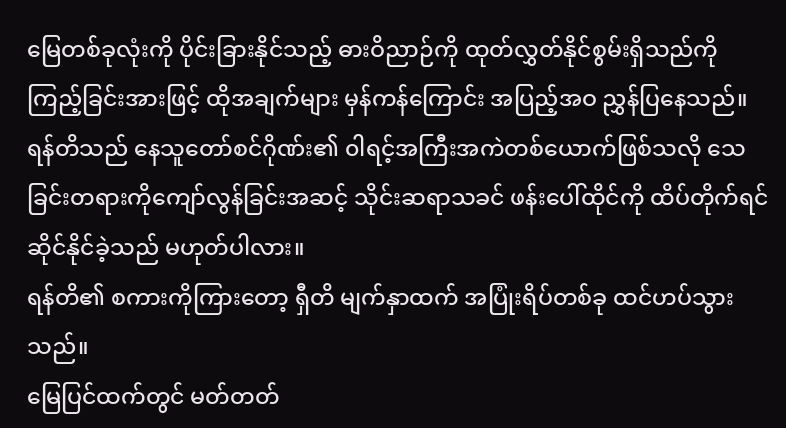မြေတစ်ခုလုံးကို ပိုင်းခြားနိုင်သည့် ဓားဝိညာဉ်ကို ထုတ်လွှတ်နိုင်စွမ်းရှိသည်ကို ကြည့်ခြင်းအားဖြင့် ထိုအချက်များ မှန်ကန်ကြောင်း အပြည့်အဝ ညွှန်ပြနေသည်။
ရန်တိသည် နေသူတော်စင်ဂိုဏ်း၏ ၀ါရင့်အကြီးအကဲတစ်ယောက်ဖြစ်သလို သေခြင်းတရားကိုကျော်လွန်ခြင်းအဆင့် သိုင်းဆရာသခင် ဖန်းပေါ်ထိုင်ကို ထိပ်တိုက်ရင်ဆိုင်နိုင်ခဲ့သည် မဟုတ်ပါလား။
ရန်တိ၏ စကားကိုကြားတော့ ရှီတိ မျက်နှာထက် အပြုံးရိပ်တစ်ခု ထင်ဟပ်သွားသည်။
မြေပြင်ထက်တွင် မတ်တတ်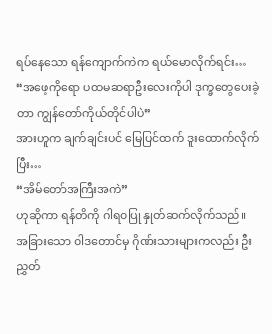ရပ်နေသော ရန်ကျောက်ကဲက ရယ်မောလိုက်ရင်း…
“အဖေ့ကိုရော ပထမဆရာဦးလေးကိုပါ ဒုက္ခတွေပေးခဲ့တာ ကျွန်တော်ကိုယ်တိုင်ပါပဲ”
အားဟူက ချက်ချင်းပင် မြေပြင်ထက် ဒူးထောက်လိုက်ပြီး…
“အိမ်တော်အကြီးအကဲ”
ဟုဆိုကာ ရန်တိကို ဂါရ၀ပြု နှုတ်ဆက်လိုက်သည်။
အခြားသော ၀ါဒတောင်မှ ဂိုဏ်းသားများကလည်း ဦးညွှတ်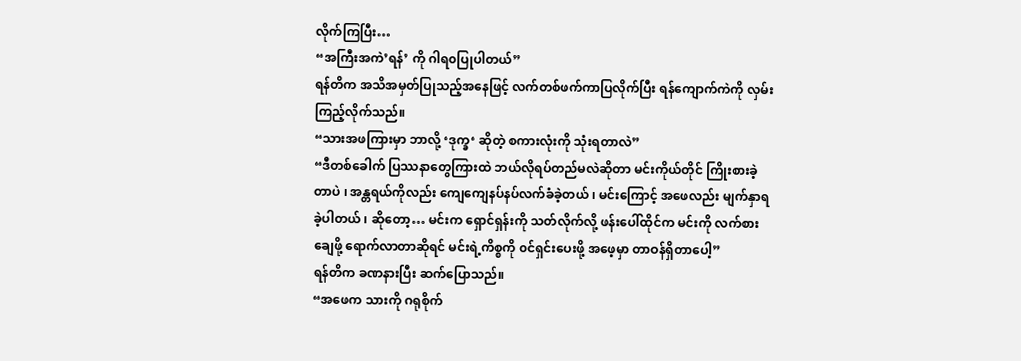လိုက်ကြပြီး…
“အကြီးအကဲ’ရန်’ ကို ဂါရ၀ပြုပါတယ်”
ရန်တိက အသိအမှတ်ပြုသည့်အနေဖြင့် လက်တစ်ဖက်ကာပြလိုက်ပြီး ရန်ကျောက်ကဲကို လှမ်းကြည့်လိုက်သည်။
“သားအဖကြားမှာ ဘာလို့ ‘ဒုက္ခ‘ ဆိုတဲ့ စကားလုံးကို သုံးရတာလဲ”
“ဒီတစ်ခေါက် ပြဿနာတွေကြားထဲ ဘယ်လိုရပ်တည်မလဲဆိုတာ မင်းကိုယ်တိုင် ကြိုးစားခဲ့တာပဲ ၊ အန္တရယ်ကိုလည်း ကျေကျေနပ်နပ်လက်ခံခဲ့တယ် ၊ မင်းကြောင့် အဖေလည်း မျက်နှာရခဲ့ပါတယ် ၊ ဆိုတော့… မင်းက ရှောင်ရှန်းကို သတ်လိုက်လို့ ဖန်းပေါ်ထိုင်က မင်းကို လက်စားချေဖို့ ရောက်လာတာဆိုရင် မင်းရဲ့ကိစ္စကို ၀င်ရှင်းပေးဖို့ အဖေ့မှာ တာဝန်ရှိတာပေါ့”
ရန်တိက ခဏနားပြီး ဆက်ပြောသည်။
“အဖေက သားကို ဂရုစိုက်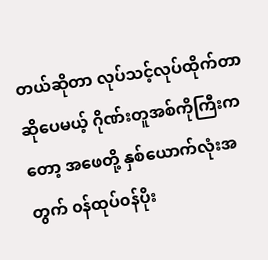တယ်ဆိုတာ လုပ်သင့်လုပ်ထိုက်တာဆိုပေမယ့် ဂိုဏ်းတူအစ်ကိုကြီးကတော့ အဖေတို့ နှစ်ယောက်လုံးအတွက် ၀န်ထုပ်၀န်ပိုး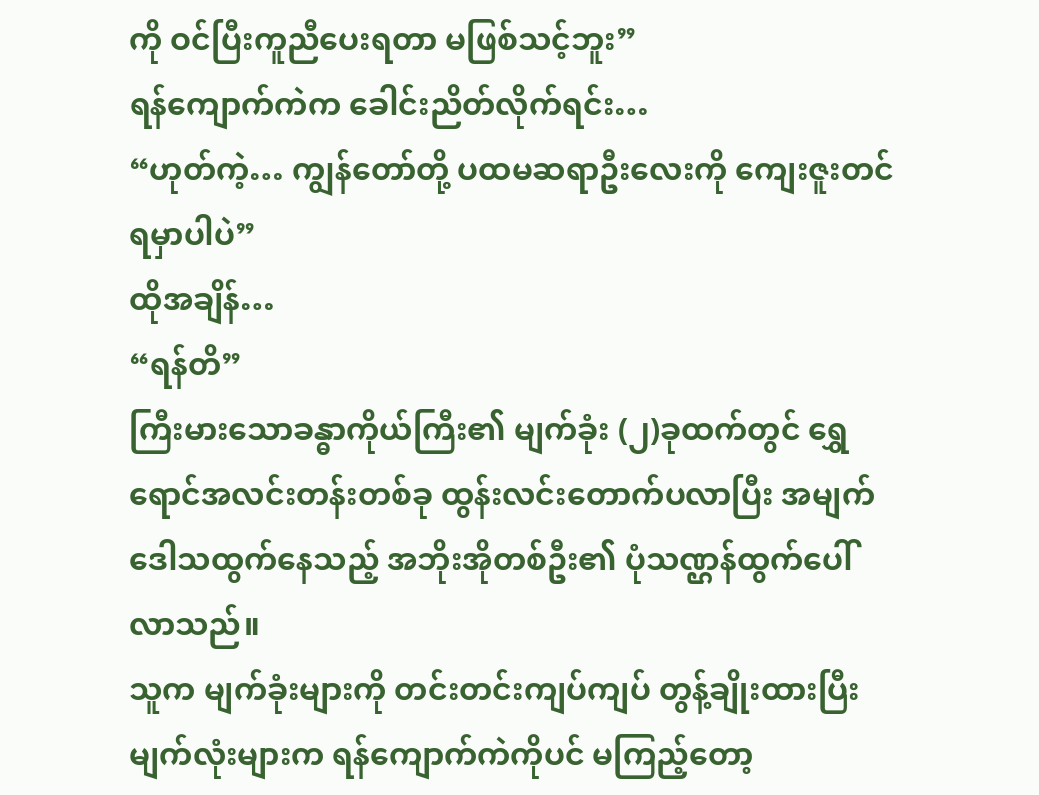ကို ဝင်ပြီးကူညီပေးရတာ မဖြစ်သင့်ဘူး”
ရန်ကျောက်ကဲက ခေါင်းညိတ်လိုက်ရင်း…
“ဟုတ်ကဲ့… ကျွန်တော်တို့ ပထမဆရာဦးလေးကို ကျေးဇူးတင်ရမှာပါပဲ”
ထိုအချိန်…
“ရန်တိ”
ကြီးမားသောခန္ဓာကိုယ်ကြီး၏ မျက်ခုံး (၂)ခုထက်တွင် ရွှေရောင်အလင်းတန်းတစ်ခု ထွန်းလင်းတောက်ပလာပြီး အမျက်ဒေါသထွက်နေသည့် အဘိုးအိုတစ်ဦး၏ ပုံသဏ္ဌန်ထွက်ပေါ်လာသည်။
သူက မျက်ခုံးများကို တင်းတင်းကျပ်ကျပ် တွန့်ချိုးထားပြီး မျက်လုံးများက ရန်ကျောက်ကဲကိုပင် မကြည့်တော့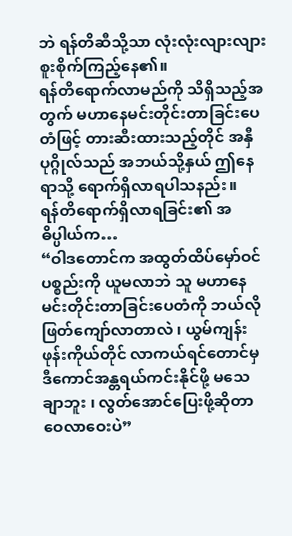ဘဲ ရန်တိဆီသို့သာ လုံးလုံးလျားလျား စူးစိုက်ကြည့်နေ၏။
ရန်တိရောက်လာမည်ကို သိရှိသည့်အတွက် မဟာနေမင်းတိုင်းတာခြင်းပေတံဖြင့် တားဆီးထားသည့်တိုင် အနှီပုဂ္ဂိုလ်သည် အဘယ်သို့နှယ် ဤနေရာသို့ ရောက်ရှိလာရပါသနည်း။
ရန်တိရောက်ရှိလာရခြင်း၏ အဓိပ္ပါယ်က…
“ဝါဒတောင်က အထွတ်ထိပ်မှော်ဝင်ပစ္စည်းကို ယူမလာဘဲ သူ မဟာနေမင်းတိုင်းတာခြင်းပေတံကို ဘယ်လို ဖြတ်ကျော်လာတာလဲ ၊ ယွမ်ကျန်းဖုန်းကိုယ်တိုင် လာကယ်ရင်တောင်မှ ဒီကောင်အန္တရယ်ကင်းနိုင်ဖို့ မသေချာဘူး ၊ လွတ်အောင်ပြေးဖို့ဆိုတာ ဝေလာဝေးပဲ”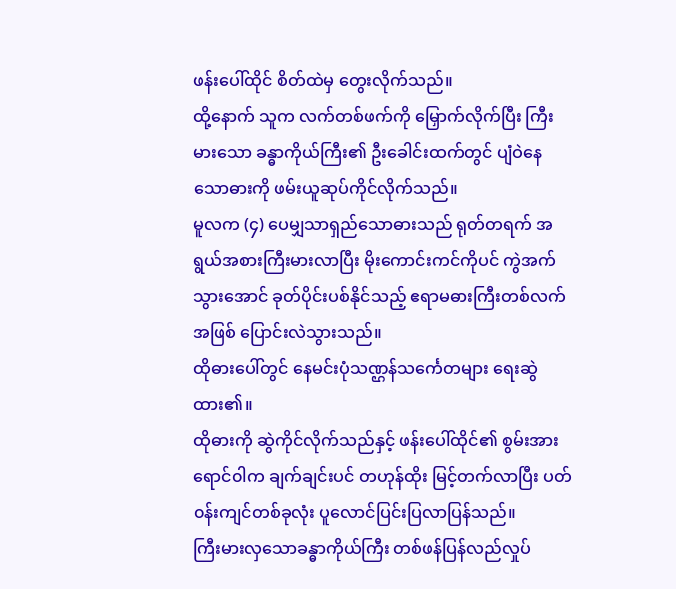ဖန်းပေါ်ထိုင် စိတ်ထဲမှ တွေးလိုက်သည်။
ထို့နောက် သူက လက်တစ်ဖက်ကို မြှောက်လိုက်ပြီး ကြီးမားသော ခန္ဓာကိုယ်ကြီး၏ ဦးခေါင်းထက်တွင် ပျံဝဲနေသောဓားကို ဖမ်းယူဆုပ်ကိုင်လိုက်သည်။
မူလက (၄) ပေမျှသာရှည်သောဓားသည် ရုတ်တရက် အရွယ်အစားကြီးမားလာပြီး မိုးကောင်းကင်ကိုပင် ကွဲအက်သွားအောင် ခုတ်ပိုင်းပစ်နိုင်သည့် ဧရာမဓားကြီးတစ်လက်အဖြစ် ပြောင်းလဲသွားသည်။
ထိုဓားပေါ်တွင် နေမင်းပုံသဏ္ဌန်သင်္ကေတများ ရေးဆွဲထား၏။
ထိုဓားကို ဆွဲကိုင်လိုက်သည်နှင့် ဖန်းပေါ်ထိုင်၏ စွမ်းအားရောင်၀ါက ချက်ချင်းပင် တဟုန်ထိုး မြင့်တက်လာပြီး ပတ်၀န်းကျင်တစ်ခုလုံး ပူလောင်ပြင်းပြလာပြန်သည်။
ကြီးမားလှသောခန္ဓာကိုယ်ကြီး တစ်ဖန်ပြန်လည်လှုပ်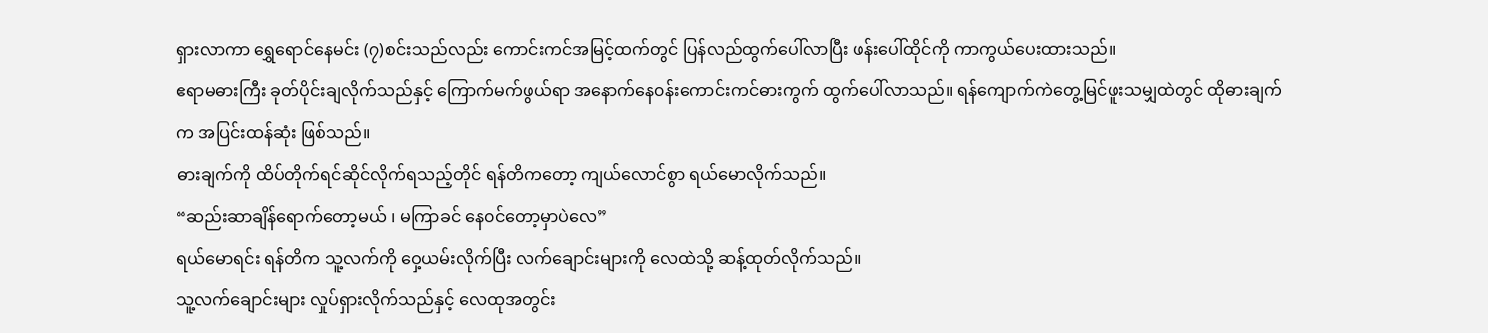ရှားလာကာ ရွှေရောင်နေမင်း (၇)စင်းသည်လည်း ကောင်းကင်အမြင့်ထက်တွင် ပြန်လည်ထွက်ပေါ်လာပြီး ဖန်းပေါ်ထိုင်ကို ကာကွယ်ပေးထားသည်။
ဧရာမဓားကြီး ခုတ်ပိုင်းချလိုက်သည်နှင့် ကြောက်မက်ဖွယ်ရာ အနောက်နေ၀န်းကောင်းကင်ဓားကွက် ထွက်ပေါ်လာသည်။ ရန်ကျောက်ကဲတွေ့မြင်ဖူးသမျှထဲတွင် ထိုဓားချက်က အပြင်းထန်ဆုံး ဖြစ်သည်။
ဓားချက်ကို ထိပ်တိုက်ရင်ဆိုင်လိုက်ရသည့်တိုင် ရန်တိကတော့ ကျယ်လောင်စွာ ရယ်မောလိုက်သည်။
“ဆည်းဆာချိန်ရောက်တော့မယ် ၊ မကြာခင် နေ၀င်တော့မှာပဲလေ”
ရယ်မောရင်း ရန်တိက သူ့လက်ကို ဝှေ့ယမ်းလိုက်ပြီး လက်ချောင်းများကို လေထဲသို့ ဆန့်ထုတ်လိုက်သည်။
သူ့လက်ချောင်းများ လှုပ်ရှားလိုက်သည်နှင့် လေထုအတွင်း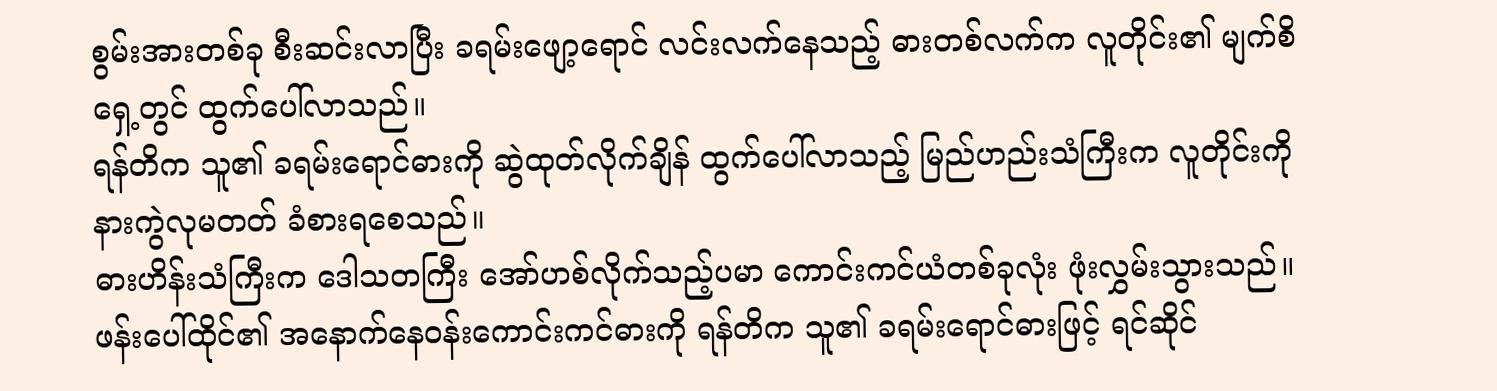စွမ်းအားတစ်ခု စီးဆင်းလာပြီး ခရမ်းဖျော့ရောင် လင်းလက်နေသည့် ဓားတစ်လက်က လူတိုင်း၏ မျက်စိရှေ့တွင် ထွက်ပေါ်လာသည်။
ရန်တိက သူ၏ ခရမ်းရောင်ဓားကို ဆွဲထုတ်လိုက်ချိန် ထွက်ပေါ်လာသည့် မြည်ဟည်းသံကြီးက လူတိုင်းကို နားကွဲလုမတတ် ခံစားရစေသည်။
ဓားဟိန်းသံကြီးက ဒေါသတကြီး အော်ဟစ်လိုက်သည့်ပမာ ကောင်းကင်ယံတစ်ခုလုံး ဖုံးလွှမ်းသွားသည်။
ဖန်းပေါ်ထိုင်၏ အနောက်နေ၀န်းကောင်းကင်ဓားကို ရန်တိက သူ၏ ခရမ်းရောင်ဓားဖြင့် ရင်ဆိုင်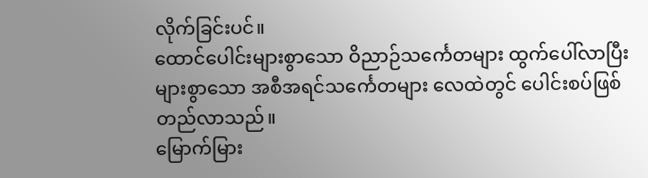လိုက်ခြင်းပင်။
ထောင်ပေါင်းများစွာသော ဝိညာဉ်သင်္ကေတများ ထွက်ပေါ်လာပြီး များစွာသော အစီအရင်သင်္ကေတများ လေထဲတွင် ပေါင်းစပ်ဖြစ်တည်လာသည်။
မြောက်မြား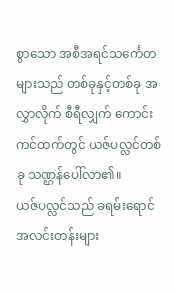စွာသော အစီအရင်သင်္ကေတများသည် တစ်ခုနှင့်တစ်ခု အလွှာလိုက် စီရီလျှက် ကောင်းကင်ထက်တွင် ယဇ်ပလ္လင်တစ်ခု သဏ္ဌန်ပေါ်လာ၏။
ယဇ်ပလ္လင်သည် ခရမ်းရောင်အလင်းတန်းများ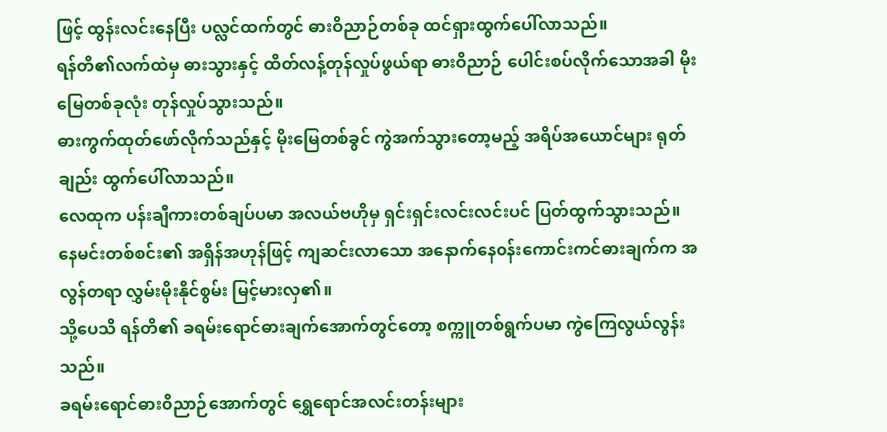ဖြင့် ထွန်းလင်းနေပြီး ပလ္လင်ထက်တွင် ဓားဝိညာဉ်တစ်ခု ထင်ရှားထွက်ပေါ်လာသည်။
ရန်တိ၏လက်ထဲမှ ဓားသွားနှင့် ထိတ်လန့်တုန်လှုပ်ဖွယ်ရာ ဓားဝိညာဉ် ပေါင်းစပ်လိုက်သောအခါ မိုးမြေတစ်ခုလုံး တုန်လှုပ်သွားသည်။
ဓားကွက်ထုတ်ဖော်လိုက်သည်နှင့် မိုးမြေတစ်ခွင် ကွဲအက်သွားတော့မည့် အရိပ်အယောင်များ ရုတ်ချည်း ထွက်ပေါ်လာသည်။
လေထုက ပန်းချီကားတစ်ချပ်ပမာ အလယ်ဗဟိုမှ ရှင်းရှင်းလင်းလင်းပင် ပြတ်ထွက်သွားသည်။
နေမင်းတစ်စင်း၏ အရှိန်အဟုန်ဖြင့် ကျဆင်းလာသော အနောက်နေ၀န်းကောင်းကင်ဓားချက်က အလွန်တရာ လွှမ်းမိုးနိုင်စွမ်း မြင့်မားလှ၏။
သို့ပေသိ ရန်တိ၏ ခရမ်းရောင်ဓားချက်အောက်တွင်တော့ စက္ကူတစ်ရွက်ပမာ ကွဲကြေလွယ်လွန်းသည်။
ခရမ်းရောင်ဓား၀ိညာဉ်အောက်တွင် ရွှေရောင်အလင်းတန်းများ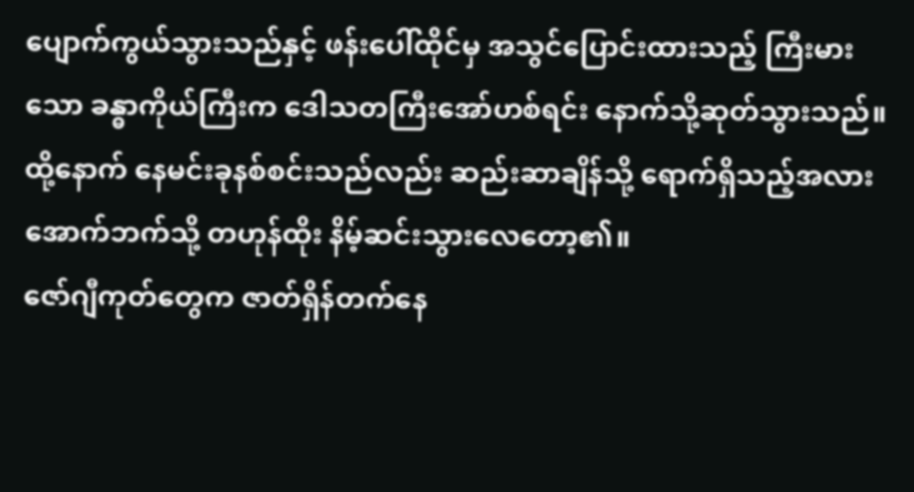ပျောက်ကွယ်သွားသည်နှင့် ဖန်းပေါ်ထိုင်မှ အသွင်ပြောင်းထားသည့် ကြီးမားသော ခန္ဓာကိုယ်ကြီးက ဒေါသတကြီးအော်ဟစ်ရင်း နောက်သို့ဆုတ်သွားသည်။
ထို့နောက် နေမင်းခုနစ်စင်းသည်လည်း ဆည်းဆာချိန်သို့ ရောက်ရှိသည့်အလား အောက်ဘက်သို့ တဟုန်ထိုး နိမ့်ဆင်းသွားလေတော့၏။
ဇော်ဂျီကုတ်တွေက ဇာတ်ရှိန်တက်နေ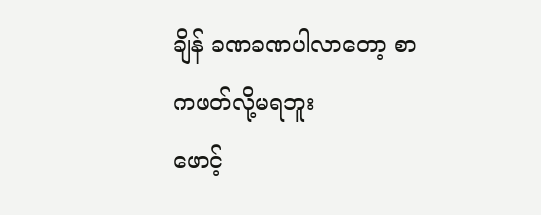ချိန် ခဏခဏပါလာတော့ စာကဖတ်လို့မရဘူး
ဖောင့်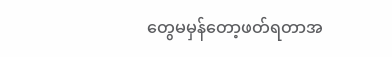တွေမမှန်တော့ဖတ်ရတာအ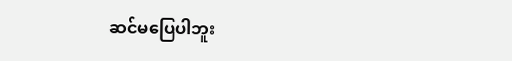ဆင်မပြေပါဘူး